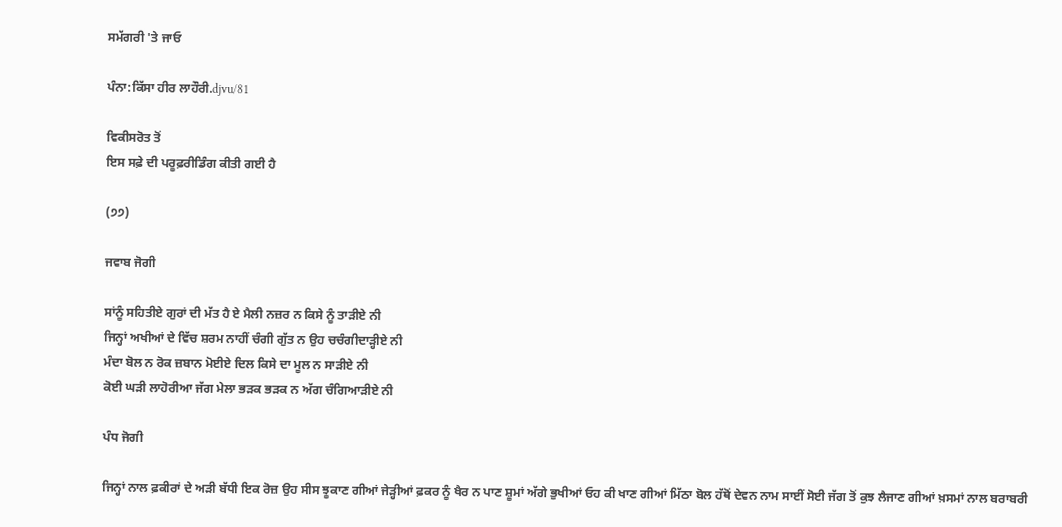ਸਮੱਗਰੀ 'ਤੇ ਜਾਓ

ਪੰਨਾ:ਕਿੱਸਾ ਹੀਰ ਲਾਹੌਰੀ.djvu/81

ਵਿਕੀਸਰੋਤ ਤੋਂ
ਇਸ ਸਫ਼ੇ ਦੀ ਪਰੂਫ਼ਰੀਡਿੰਗ ਕੀਤੀ ਗਈ ਹੈ

(੭੭)

ਜਵਾਬ ਜੋਗੀ

ਸਾਂਨੂੰ ਸਹਿਤੀਏ ਗੁਰਾਂ ਦੀ ਮੱਤ ਹੈ ਏ ਮੈਲੀ ਨਜ਼ਰ ਨ ਕਿਸੇ ਨੂੰ ਤਾੜੀਏ ਨੀ
ਜਿਨ੍ਹਾਂ ਅਖੀਆਂ ਦੇ ਵਿੱਚ ਸ਼ਰਮ ਨਾਹੀਂ ਚੰਗੀ ਗੁੱਤ ਨ ਉਹ ਚਚੰਗੀਦਾੜ੍ਹੀਏ ਨੀ
ਮੰਦਾ ਬੋਲ ਨ ਰੋਕ ਜ਼ਬਾਨ ਮੋਈਏ ਦਿਲ ਕਿਸੇ ਦਾ ਮੂਲ ਨ ਸਾੜੀਏ ਨੀ
ਕੋਈ ਘੜੀ ਲਾਹੋਰੀਆ ਜੱਗ ਮੇਲਾ ਭੜਕ ਭੜਕ ਨ ਅੱਗ ਚੰਗਿਆੜੀਏ ਨੀ

ਪੰਧ ਜੋਗੀ

ਜਿਨ੍ਹਾਂ ਨਾਲ ਫ਼ਕੀਰਾਂ ਦੇ ਅੜੀ ਬੱਧੀ ਇਕ ਰੋਜ਼ ਉਹ ਸੀਸ ਝੂਕਾਣ ਗੀਆਂ ਜੇੜ੍ਹੀਆਂ ਫ਼ਕਰ ਨੂੰ ਖੈਰ ਨ ਪਾਣ ਸ਼ੂਮਾਂ ਅੱਗੇ ਭੁਖੀਆਂ ਓਹ ਕੀ ਖਾਣ ਗੀਆਂ ਮਿੱਠਾ ਬੋਲ ਹੱਥੋਂ ਦੇਵਨ ਨਾਮ ਸਾਈਂ ਸੋਈ ਜੱਗ ਤੋਂ ਕੁਝ ਲੈਜਾਣ ਗੀਆਂ ਖ਼ਸਮਾਂ ਨਾਲ ਬਰਾਬਰੀ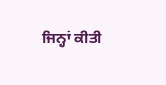ਜਿਨ੍ਹਾਂ ਕੀਤੀ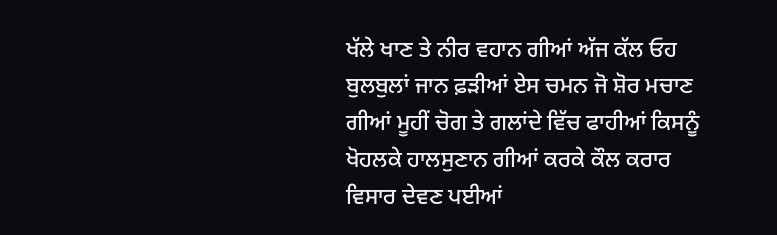ਖੱਲੇ ਖਾਣ ਤੇ ਨੀਰ ਵਹਾਨ ਗੀਆਂ ਅੱਜ ਕੱਲ ਓਹ ਬੁਲਬੁਲਾਂ ਜਾਨ ਫ਼ੜੀਆਂ ਏਸ ਚਮਨ ਜੋ ਸ਼ੋਰ ਮਚਾਣ ਗੀਆਂ ਮੂਹੀਂ ਚੋਗ ਤੇ ਗਲਾਂਦੇ ਵਿੱਚ ਫਾਹੀਆਂ ਕਿਸਨੂੰ ਖੋਹਲਕੇ ਹਾਲਸੁਣਾਨ ਗੀਆਂ ਕਰਕੇ ਕੌਲ ਕਰਾਰ ਵਿਸਾਰ ਦੇਵਣ ਪਈਆਂ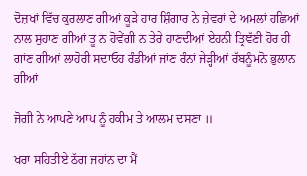ਦੋਜ਼ਖਾਂ ਵਿੱਚ ਕੁਰਲਾਣ ਗੀਆਂ ਕੂੜੇ ਹਾਰ ਸ਼ਿੰਗਾਰ ਨੇ ਜ਼ੇਵਰਾਂ ਦੇ ਅਮਲਾਂ ਹਛਿਆਂ ਨਾਲ ਸੁਹਾਣ ਗੀਆਂ ਤੂ ਨ ਹੋਵੇਂਗੀ ਨ ਤੇਰੇ ਹਾਣਦੀਆਂ ਏਹਨੀ ਤ੍ਰਿਞੱਣੀ ਹੋਰ ਹੀ ਗਾਂਣ ਗੀਆਂ ਲਾਹੋਰੀ ਸਦਾਓਹ ਰੰਡੀਆਂ ਜਾਂਣ ਰੰਨਾਂ ਜੇੜ੍ਹੀਆਂ ਰੱਬਨੂੰਮਨੋ ਭੁਲਾਨ ਗੀਆਂ

ਜੋਗੀ ਨੇ ਆਪਣੇ ਆਪ ਨੂੰ ਹਕੀਮ ਤੇ ਆਲਮ ਦਸਣਾ ॥

ਖਰਾ ਸਹਿਤੀਏ ਠੱਗ ਜਹਾਂਨ ਦਾ ਮੈਂ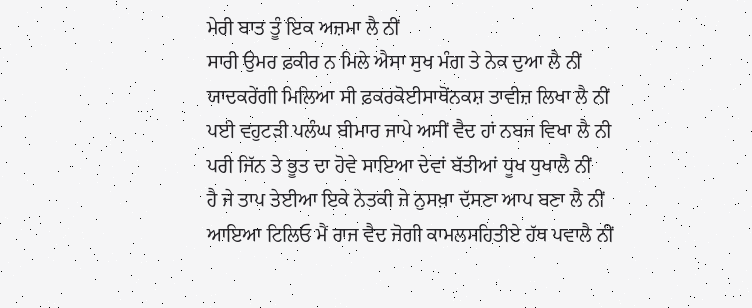ਮੇਰੀ ਬਾਤ ਤੂੰ ਇਕ ਅਜ਼ਮਾ ਲੈ ਨੀਂ
ਸਾਰੀ ਉਮਰ ਫ਼ਕੀਰ ਨ ਮਿਲੇ ਐਸਾ ਸੁਖ ਮੰਗ ਤੇ ਨੇਕ ਦੁਆ ਲੈ ਨੀਂ
ਯਾਦਕਰੇਂਗੀ ਮਿਲਿਆ ਸੀ ਫ਼ਕਰਕੋਈਸਾਥੋਂਨਕਸ਼ ਤਾਵੀਜ਼ ਲਿਖਾ ਲੈ ਨੀਂ
ਪਈ ਵਹੁਟੜੀ ਪਲੰਘ ਬੀਮਾਰ ਜਾਪੇ ਅਸੀਂ ਵੈਦ ਹਾਂ ਨਬਜ ਵਿਖਾ ਲੈ ਨੀ
ਪਰੀ ਜਿੱਨ ਤੇ ਭੂਤ ਦਾ ਹੋਵੇ ਸਾਇਆ ਦੇਵਾਂ ਬੱਤੀਆਂ ਧੂਖ ਧੁਖਾਲੈ ਨੀਂ
ਹੈ ਜੇ ਤਾਪ ਤੇਈਆ ਇਕੇ ਨੇਤਕੀ ਜੇ ਨੁਸਖ਼ਾ ਦੱਸਣਾ ਆਪ ਬਣਾ ਲੈ ਨੀਂ
ਆਇਆ ਟਿਲਿਓ ਮੈਂ ਰਾਜ ਵੈਦ ਜੋਗੀ ਕਾਮਲਸਹਿਤੀਏ ਹੱਥ ਪਵਾਲੈ ਨੀਂ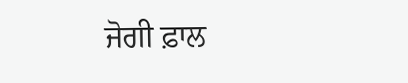ਜੋਗੀ ਫ਼ਾਲ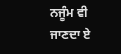ਨਜੂੰਮ ਵੀ ਜਾਣਦਾ ਏ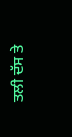ਤਲੀ ਦੱਸ ਤੇ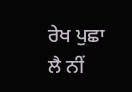ਰੇਖ ਪੁਛਾ ਲੈ ਨੀਂ